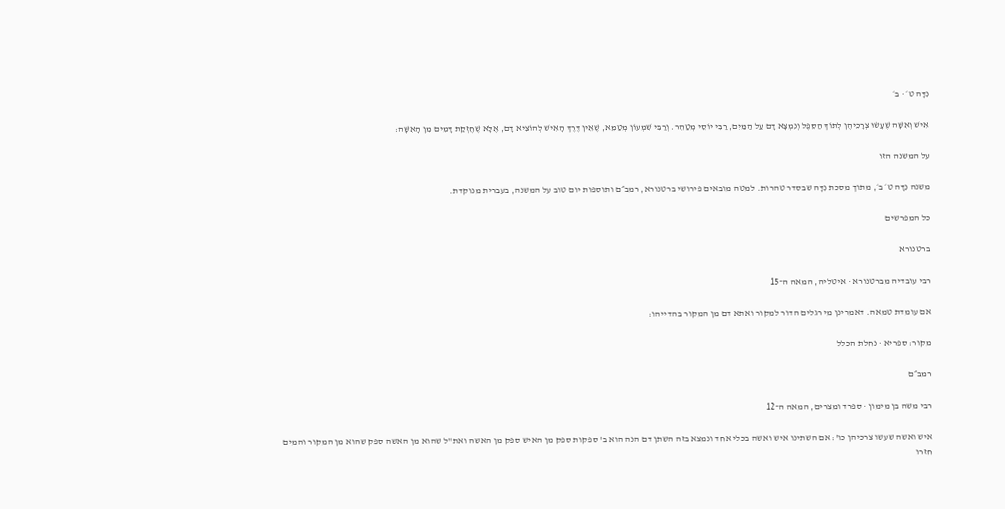נִדָּה ט׳ · ב׳

אִישׁ וְאִשָּׁה שֶׁעָשׂוּ צְרָכֵיהֶן לְתוֹךְ הַסֵּפֶל וְנִמְצָא דָם עַל הַמַּיִם, רַבִּי יוֹסֵי מְטַהֵר. וְרַבִּי שִׁמְעוֹן מְטַמֵּא, שֶׁאֵין דֶּרֶךְ הָאִישׁ לְהוֹצִיא דָם, אֶלָּא שֶׁחֶזְקַת דָּמִים מִן הָאִשָּׁה:

על המשנה הזו

משנה נִדָּה ט׳ ב׳, מתוך מסכת נִדָּה שבסדר טהרות. למטה מובאים פירושי ברטנורא, רמב״ם ותוספות יום טוב על המשנה, בעברית מנוקדת.

כל המפרשים

ברטנורא

רבי עובדיה מברטנורא · איטליה, המאה ה־15

אם עומדת טמאה. דאמרינן מי רגלים הדור למקור ואתא דם מן המקור בהדייהו:

מקור: ספריא · נחלת הכלל

רמב״ם

רבי משה בן מימון · ספרד ומצרים, המאה ה־12

איש ואשה שעשו צרכיהן כו': אם השתינו איש ואשה בכלי אחד ונמצא בזה השתן דם הנה הוא ב' ספקות ספק מן האיש ספק מן האשה ואת"ל שהוא מן האשה ספק שהוא מן המקור והמים חזרו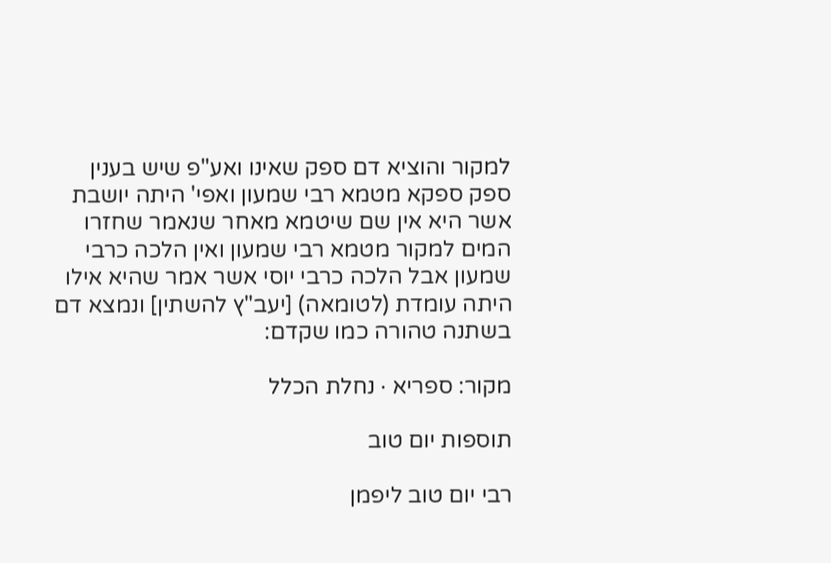למקור והוציא דם ספק שאינו ואע"פ שיש בענין ספק ספקא מטמא רבי שמעון ואפי' היתה יושבת אשר היא אין שם שיטמא מאחר שנאמר שחזרו המים למקור מטמא רבי שמעון ואין הלכה כרבי שמעון אבל הלכה כרבי יוסי אשר אמר שהיא אילו היתה עומדת (לטומאה) [יעב"ץ להשתין] ונמצא דם בשתנה טהורה כמו שקדם:

מקור: ספריא · נחלת הכלל

תוספות יום טוב

רבי יום טוב ליפמן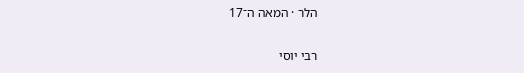הלר · המאה ה־17

רבי יוסי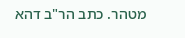מטהר. כתב הר"ב דהא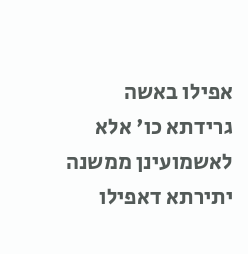אפילו באשה גרידתא כו' אלא לאשמועינן ממשנה יתירתא דאפילו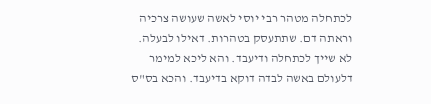לכתחלה מטהר רבי יוסי לאשה שעושה צרכיה וראתה דם. שתתעסק בטהרות. דאילו לבעלה. לא שייך לכתחלה ודיעבד. והא ליכא למימר דלעולם באשה לבדה דוקא בדיעבד. והכא בס"ס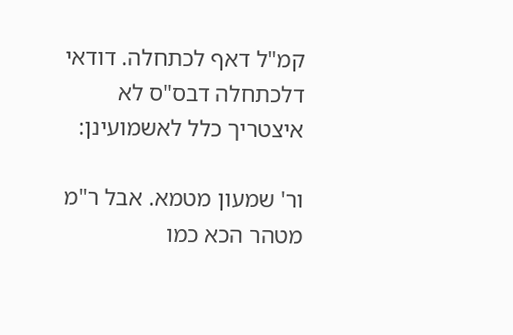קמ"ל דאף לכתחלה. דודאי דלכתחלה דבס"ס לא איצטריך כלל לאשמועינן:

ור' שמעון מטמא. אבל ר"מ מטהר הכא כמו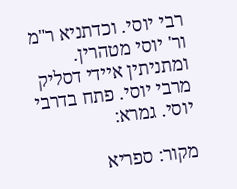רבי יוסי. וכדתניא ר"מ ור' יוסי מטהרין. ומתניתין איידי דסליק מרבי יוסי. פתח בדרבי יוסי. גמרא:

מקור: ספריא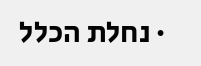· נחלת הכלל